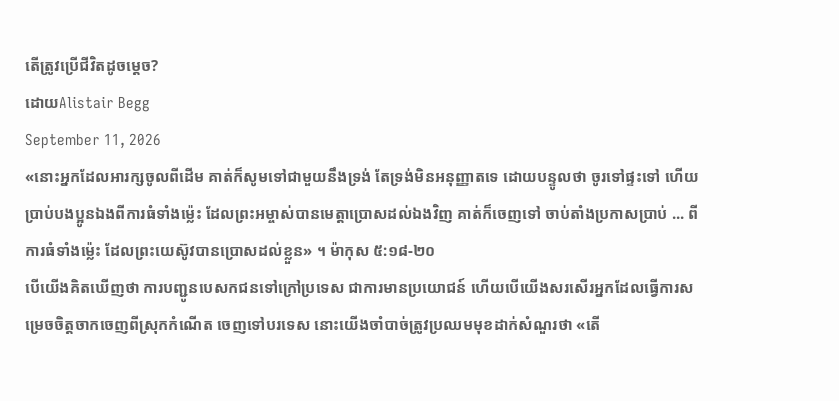តើត្រូវប្រើជីវិតដូចម្តេច?
ដោយAlistair Begg
September 11, 2026
«នោះអ្នកដែលអារក្សចូលពីដើម គាត់ក៏សូមទៅជាមួយនឹងទ្រង់ តែទ្រង់មិនអនុញ្ញាតទេ ដោយបន្ទូលថា ចូរទៅផ្ទះទៅ ហើយប្រាប់បងប្អូនឯងពីការធំទាំងម្ល៉េះ ដែលព្រះអម្ចាស់បានមេត្តាប្រោសដល់ឯងវិញ គាត់ក៏ចេញទៅ ចាប់តាំងប្រកាសប្រាប់ ... ពីការធំទាំងម្ល៉េះ ដែលព្រះយេស៊ូវបានប្រោសដល់ខ្លួន» ។ ម៉ាកុស ៥:១៨-២០
បើយើងគិតឃើញថា ការបញ្ជូនបេសកជនទៅក្រៅប្រទេស ជាការមានប្រយោជន៍ ហើយបើយើងសរសើរអ្នកដែលធ្វើការសម្រេចចិត្តចាកចេញពីស្រុកកំណើត ចេញទៅបរទេស នោះយើងចាំបាច់ត្រូវប្រឈមមុខដាក់សំណួរថា «តើ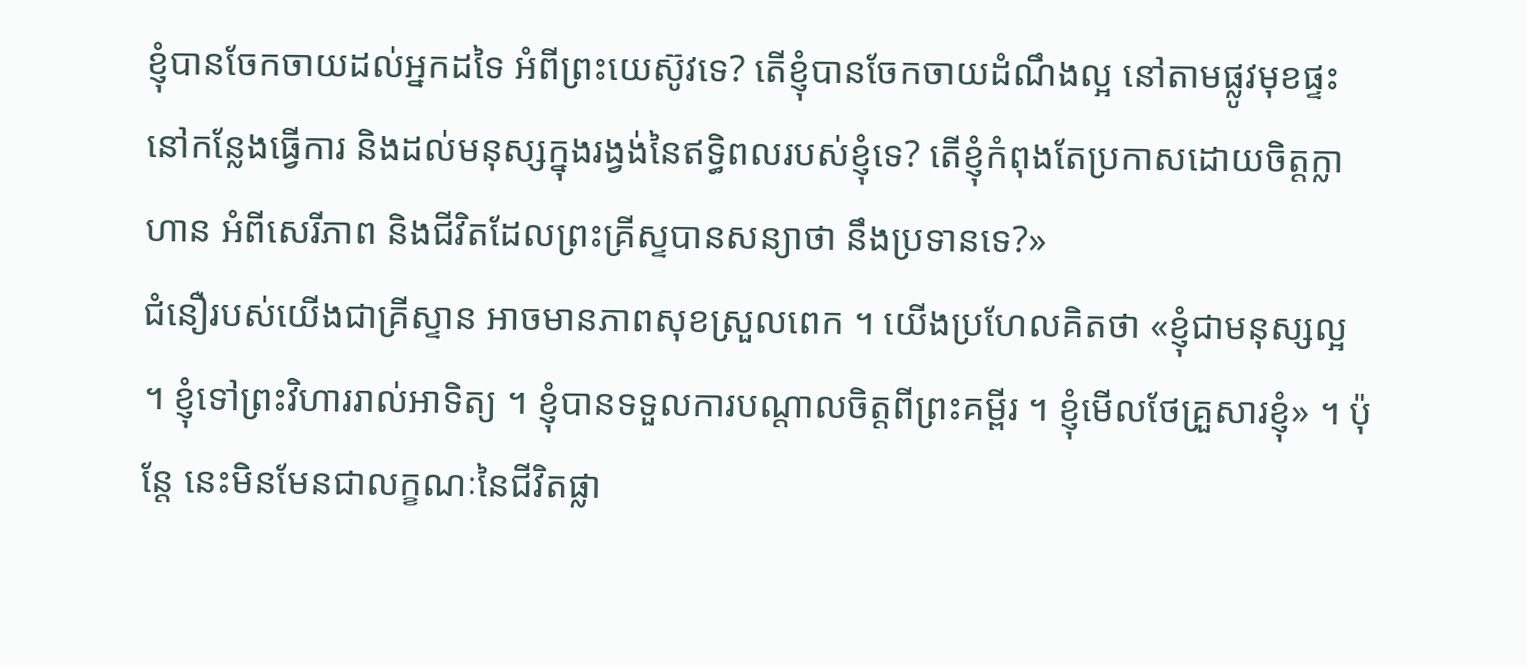ខ្ញុំបានចែកចាយដល់អ្នកដទៃ អំពីព្រះយេស៊ូវទេ? តើខ្ញុំបានចែកចាយដំណឹងល្អ នៅតាមផ្លូវមុខផ្ទះ នៅកន្លែងធ្វើការ និងដល់មនុស្សក្នុងរង្វង់នៃឥទ្ធិពលរបស់ខ្ញុំទេ? តើខ្ញុំកំពុងតែប្រកាសដោយចិត្តក្លាហាន អំពីសេរីភាព និងជីវិតដែលព្រះគ្រីស្ទបានសន្យាថា នឹងប្រទានទេ?»
ជំនឿរបស់យើងជាគ្រីស្ទាន អាចមានភាពសុខស្រួលពេក ។ យើងប្រហែលគិតថា «ខ្ញុំជាមនុស្សល្អ ។ ខ្ញុំទៅព្រះវិហាររាល់អាទិត្យ ។ ខ្ញុំបានទទួលការបណ្តាលចិត្តពីព្រះគម្ពីរ ។ ខ្ញុំមើលថែគ្រួសារខ្ញុំ» ។ ប៉ុន្តែ នេះមិនមែនជាលក្ខណៈនៃជីវិតផ្លា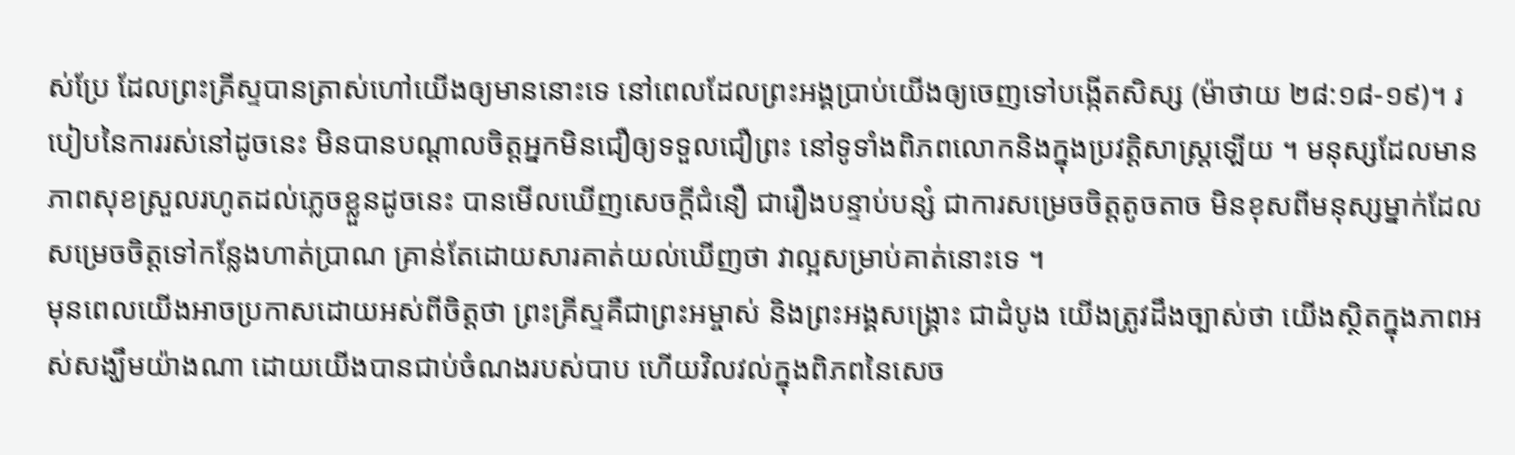ស់ប្រែ ដែលព្រះគ្រីស្ទបានត្រាស់ហៅយើងឲ្យមាននោះទេ នៅពេលដែលព្រះអង្គប្រាប់យើងឲ្យចេញទៅបង្កើតសិស្ស (ម៉ាថាយ ២៨:១៨-១៩)។ របៀបនៃការរស់នៅដូចនេះ មិនបានបណ្តាលចិត្តអ្នកមិនជឿឲ្យទទួលជឿព្រះ នៅទូទាំងពិភពលោកនិងក្នុងប្រវត្តិសាស្រ្តឡើយ ។ មនុស្សដែលមានភាពសុខស្រួលរហូតដល់ភ្លេចខ្លួនដូចនេះ បានមើលឃើញសេចក្តីជំនឿ ជារឿងបន្ទាប់បន្សំ ជាការសម្រេចចិត្តតូចតាច មិនខុសពីមនុស្សម្នាក់ដែលសម្រេចចិត្តទៅកន្លែងហាត់ប្រាណ គ្រាន់តែដោយសារគាត់យល់ឃើញថា វាល្អសម្រាប់គាត់នោះទេ ។
មុនពេលយើងអាចប្រកាសដោយអស់ពីចិត្តថា ព្រះគ្រីស្ទគឺជាព្រះអម្ចាស់ និងព្រះអង្គសង្គ្រោះ ជាដំបូង យើងត្រូវដឹងច្បាស់ថា យើងស្ថិតក្នុងភាពអស់សង្ឃឹមយ៉ាងណា ដោយយើងបានជាប់ចំណងរបស់បាប ហើយវិលវល់ក្នុងពិភពនៃសេច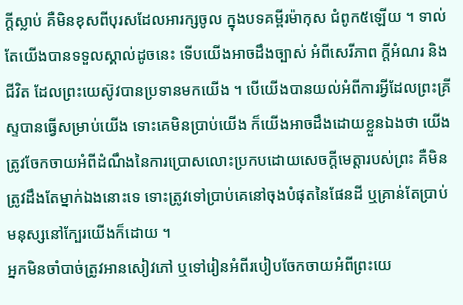ក្តីស្លាប់ គឺមិនខុសពីបុរសដែលអារក្សចូល ក្នុងបទគម្ពីរម៉ាកុស ជំពូក៥ឡើយ ។ ទាល់តែយើងបានទទួលស្គាល់ដូចនេះ ទើបយើងអាចដឹងច្បាស់ អំពីសេរីភាព ក្តីអំណរ និងជីវិត ដែលព្រះយេស៊ូវបានប្រទានមកយើង ។ បើយើងបានយល់អំពីការអ្វីដែលព្រះគ្រីស្ទបានធ្វើសម្រាប់យើង ទោះគេមិនប្រាប់យើង ក៏យើងអាចដឹងដោយខ្លួនឯងថា យើងត្រូវចែកចាយអំពីដំណឹងនៃការប្រោសលោះប្រកបដោយសេចក្តីមេត្តារបស់ព្រះ គឺមិនត្រូវដឹងតែម្នាក់ឯងនោះទេ ទោះត្រូវទៅប្រាប់គេនៅចុងបំផុតនៃផែនដី ឬគ្រាន់តែប្រាប់មនុស្សនៅក្បែរយើងក៏ដោយ ។
អ្នកមិនចាំបាច់ត្រូវអានសៀវភៅ ឬទៅរៀនអំពីរបៀបចែកចាយអំពីព្រះយេ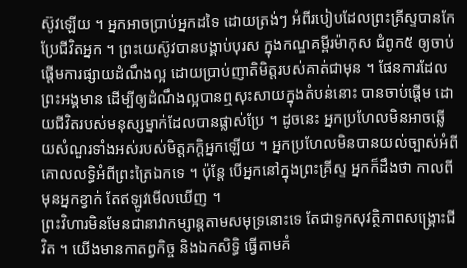ស៊ូវឡើយ ។ អ្នកអាចប្រាប់អ្នកដទៃ ដោយត្រង់ៗ អំពីរបៀបដែលព្រះគ្រីស្ទបានកែប្រែជីវិតអ្នក ។ ព្រះយេស៊ូវបានបង្គាប់បុរស ក្នុងកណ្ឌគម្ពីរម៉ាកុស ជំពូក៥ ឲ្យចាប់ផ្តើមការផ្សាយដំណឹងល្អ ដោយប្រាប់ញាតិមិត្តរបស់គាត់ជាមុន ។ ផែនការដែលព្រះអង្គមាន ដើម្បីឲ្យដំណឹងល្អបានឮសុះសាយក្នុងតំបន់នោះ បានចាប់ផ្តើម ដោយជីវិតរបស់មនុស្សម្នាក់ដែលបានផ្លាស់ប្រែ ។ ដូចនេះ អ្នកប្រហែលមិនអាចឆ្លើយសំណួរទាំងអស់របស់មិត្តភក្តិអ្នកឡើយ ។ អ្នកប្រហែលមិនបានយល់ច្បាស់អំពីគោលលទ្ធិអំពីព្រះត្រៃឯកទេ ។ ប៉ុន្តែ បើអ្នកនៅក្នុងព្រះគ្រីស្ទ អ្នកក៏ដឹងថា កាលពីមុនអ្នកខ្វាក់ តែឥឡូវមើលឃើញ ។
ព្រះវិហារមិនមែនជានាវាកម្សាន្តតាមសមុទ្រនោះទេ តែជាទូកសុវត្ថិភាពសង្គ្រោះជីវិត ។ យើងមានកាតព្វកិច្ច និងឯកសិទ្ធិ ធ្វើតាមគំ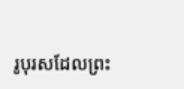រូបុរសដែលព្រះ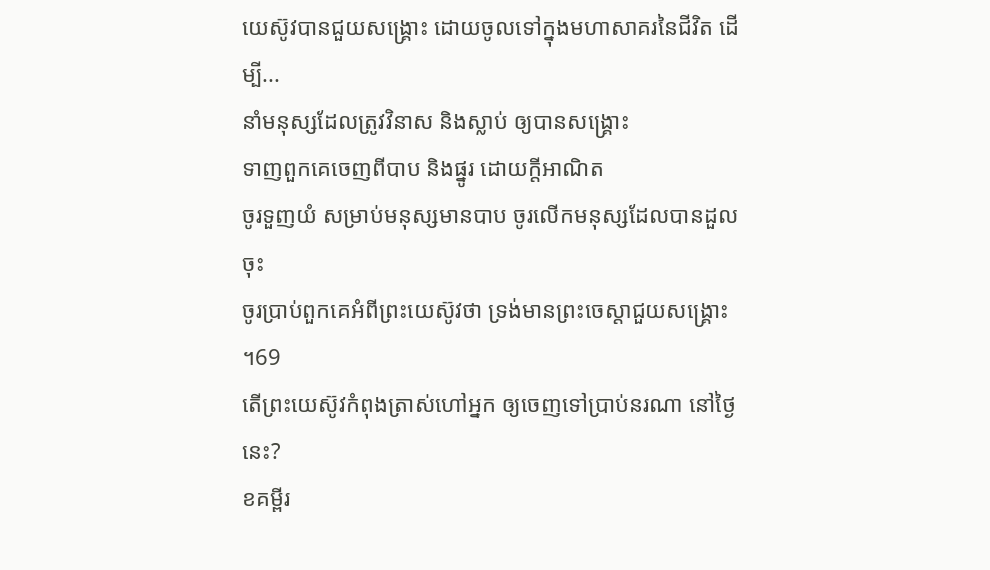យេស៊ូវបានជួយសង្គ្រោះ ដោយចូលទៅក្នុងមហាសាគរនៃជីវិត ដើម្បី...
នាំមនុស្សដែលត្រូវវិនាស និងស្លាប់ ឲ្យបានសង្គ្រោះ
ទាញពួកគេចេញពីបាប និងផ្នូរ ដោយក្តីអាណិត
ចូរទួញយំ សម្រាប់មនុស្សមានបាប ចូរលើកមនុស្សដែលបានដួលចុះ
ចូរប្រាប់ពួកគេអំពីព្រះយេស៊ូវថា ទ្រង់មានព្រះចេស្តាជួយសង្គ្រោះ ។69
តើព្រះយេស៊ូវកំពុងត្រាស់ហៅអ្នក ឲ្យចេញទៅប្រាប់នរណា នៅថ្ងៃនេះ?
ខគម្ពីរ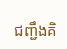ជញ្ជឹងគិ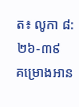ត៖ លូកា ៨:២៦-៣៩
គម្រោងអាន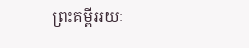ព្រះគម្ពីររយៈ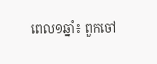ពេល១ឆ្នាំ៖ ពួកចៅ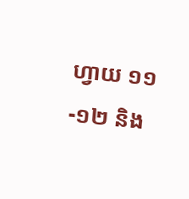ហ្វាយ ១១-១២ និង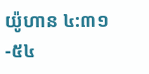យ៉ូហាន ៤:៣១-៥៤